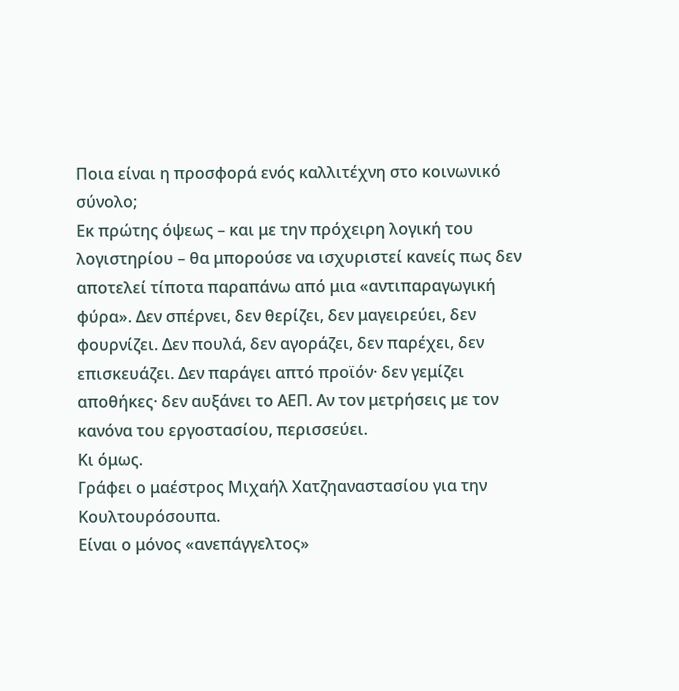Ποια είναι η προσφορά ενός καλλιτέχνη στο κοινωνικό σύνολο;
Εκ πρώτης όψεως – και με την πρόχειρη λογική του λογιστηρίου – θα μπορούσε να ισχυριστεί κανείς πως δεν αποτελεί τίποτα παραπάνω από μια «αντιπαραγωγική φύρα». Δεν σπέρνει, δεν θερίζει, δεν μαγειρεύει, δεν φουρνίζει. Δεν πουλά, δεν αγοράζει, δεν παρέχει, δεν επισκευάζει. Δεν παράγει απτό προϊόν· δεν γεμίζει αποθήκες· δεν αυξάνει το ΑΕΠ. Αν τον μετρήσεις με τον κανόνα του εργοστασίου, περισσεύει.
Κι όμως.
Γράφει ο μαέστρος Μιχαήλ Χατζηαναστασίου για την Κουλτουρόσουπα.
Είναι ο μόνος «ανεπάγγελτος»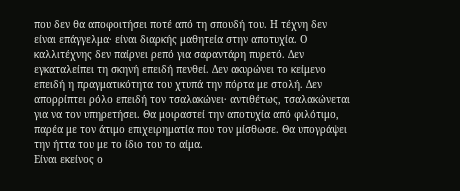που δεν θα αποφοιτήσει ποτέ από τη σπουδή του. Η τέχνη δεν είναι επάγγελμα· είναι διαρκής μαθητεία στην αποτυχία. Ο καλλιτέχνης δεν παίρνει ρεπό για σαραντάρη πυρετό. Δεν εγκαταλείπει τη σκηνή επειδή πενθεί. Δεν ακυρώνει το κείμενο επειδή η πραγματικότητα του χτυπά την πόρτα με στολή. Δεν απορρίπτει ρόλο επειδή τον τσαλακώνει· αντιθέτως, τσαλακώνεται για να τον υπηρετήσει. Θα μοιραστεί την αποτυχία από φιλότιμο, παρέα με τον άτιμο επιχειρηματία που τον μίσθωσε. Θα υπογράψει την ήττα του με το ίδιο του το αίμα.
Είναι εκείνος ο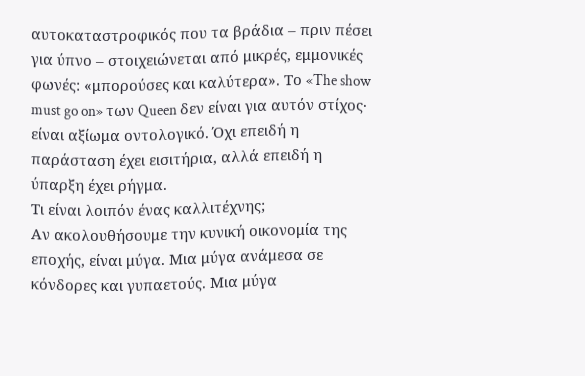αυτοκαταστροφικός που τα βράδια – πριν πέσει για ύπνο – στοιχειώνεται από μικρές, εμμονικές φωνές: «μπορούσες και καλύτερα». Το «The show must go on» των Queen δεν είναι για αυτόν στίχος· είναι αξίωμα οντολογικό. Όχι επειδή η παράσταση έχει εισιτήρια, αλλά επειδή η ύπαρξη έχει ρήγμα.
Τι είναι λοιπόν ένας καλλιτέχνης;
Αν ακολουθήσουμε την κυνική οικονομία της εποχής, είναι μύγα. Μια μύγα ανάμεσα σε κόνδορες και γυπαετούς. Μια μύγα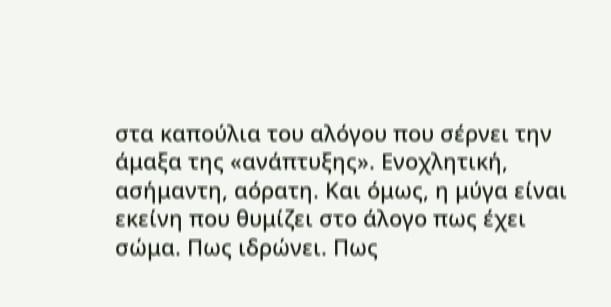στα καπούλια του αλόγου που σέρνει την άμαξα της «ανάπτυξης». Ενοχλητική, ασήμαντη, αόρατη. Και όμως, η μύγα είναι εκείνη που θυμίζει στο άλογο πως έχει σώμα. Πως ιδρώνει. Πως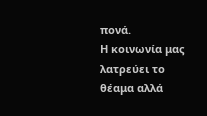πονά.
Η κοινωνία μας λατρεύει το θέαμα αλλά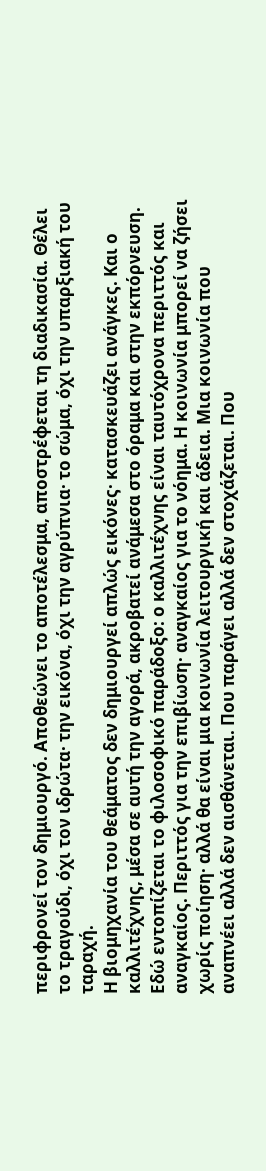περιφρονεί τον δημιουργό. Αποθεώνει το αποτέλεσμα, αποστρέφεται τη διαδικασία. Θέλει το τραγούδι, όχι τον ιδρώτα· την εικόνα, όχι την αγρύπνια· το σώμα, όχι την υπαρξιακή του ταραχή.
Η βιομηχανία του θεάματος δεν δημιουργεί απλώς εικόνες· κατασκευάζει ανάγκες. Και ο καλλιτέχνης, μέσα σε αυτή την αγορά, ακροβατεί ανάμεσα στο όραμα και στην εκπόρνευση.
Εδώ εντοπίζεται το φιλοσοφικό παράδοξο: ο καλλιτέχνης είναι ταυτόχρονα περιττός και αναγκαίος. Περιττός για την επιβίωση· αναγκαίος για το νόημα. Η κοινωνία μπορεί να ζήσει χωρίς ποίηση· αλλά θα είναι μια κοινωνία λειτουργική και άδεια. Μια κοινωνία που αναπνέει αλλά δεν αισθάνεται. Που παράγει αλλά δεν στοχάζεται. Που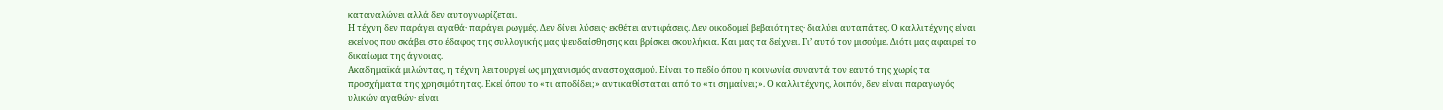καταναλώνει αλλά δεν αυτογνωρίζεται.
Η τέχνη δεν παράγει αγαθά· παράγει ρωγμές. Δεν δίνει λύσεις· εκθέτει αντιφάσεις. Δεν οικοδομεί βεβαιότητες· διαλύει αυταπάτες. Ο καλλιτέχνης είναι εκείνος που σκάβει στο έδαφος της συλλογικής μας ψευδαίσθησης και βρίσκει σκουλήκια. Και μας τα δείχνει. Γι’ αυτό τον μισούμε. Διότι μας αφαιρεί το δικαίωμα της άγνοιας.
Ακαδημαϊκά μιλώντας, η τέχνη λειτουργεί ως μηχανισμός αναστοχασμού. Είναι το πεδίο όπου η κοινωνία συναντά τον εαυτό της χωρίς τα προσχήματα της χρησιμότητας. Εκεί όπου το «τι αποδίδει;» αντικαθίσταται από το «τι σημαίνει;». Ο καλλιτέχνης, λοιπόν, δεν είναι παραγωγός υλικών αγαθών· είναι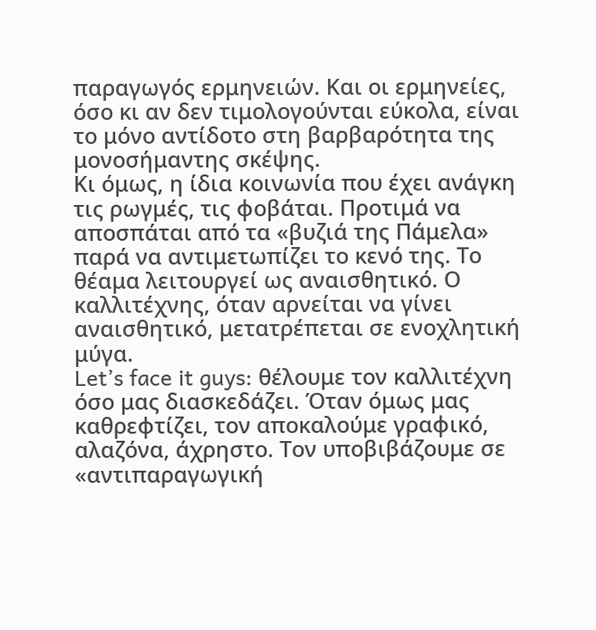παραγωγός ερμηνειών. Και οι ερμηνείες, όσο κι αν δεν τιμολογούνται εύκολα, είναι το μόνο αντίδοτο στη βαρβαρότητα της μονοσήμαντης σκέψης.
Κι όμως, η ίδια κοινωνία που έχει ανάγκη τις ρωγμές, τις φοβάται. Προτιμά να αποσπάται από τα «βυζιά της Πάμελα» παρά να αντιμετωπίζει το κενό της. Το θέαμα λειτουργεί ως αναισθητικό. Ο καλλιτέχνης, όταν αρνείται να γίνει αναισθητικό, μετατρέπεται σε ενοχλητική μύγα.
Let’s face it guys: θέλουμε τον καλλιτέχνη όσο μας διασκεδάζει. Όταν όμως μας καθρεφτίζει, τον αποκαλούμε γραφικό, αλαζόνα, άχρηστο. Τον υποβιβάζουμε σε «αντιπαραγωγική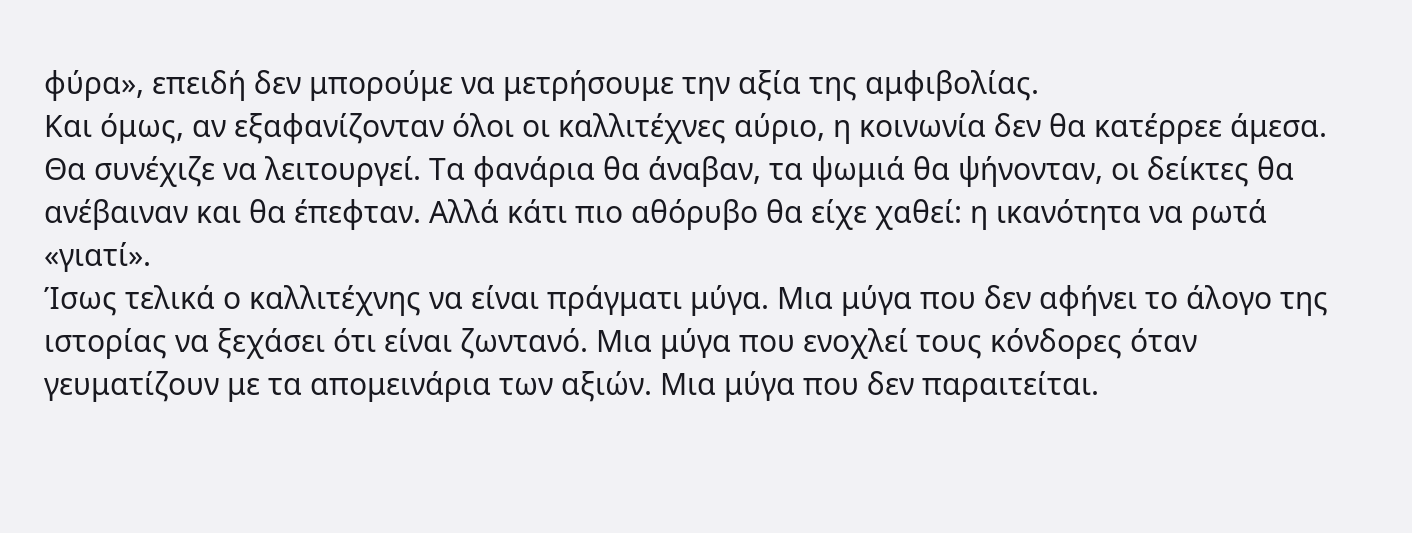φύρα», επειδή δεν μπορούμε να μετρήσουμε την αξία της αμφιβολίας.
Και όμως, αν εξαφανίζονταν όλοι οι καλλιτέχνες αύριο, η κοινωνία δεν θα κατέρρεε άμεσα. Θα συνέχιζε να λειτουργεί. Τα φανάρια θα άναβαν, τα ψωμιά θα ψήνονταν, οι δείκτες θα ανέβαιναν και θα έπεφταν. Αλλά κάτι πιο αθόρυβο θα είχε χαθεί: η ικανότητα να ρωτά «γιατί».
Ίσως τελικά ο καλλιτέχνης να είναι πράγματι μύγα. Μια μύγα που δεν αφήνει το άλογο της ιστορίας να ξεχάσει ότι είναι ζωντανό. Μια μύγα που ενοχλεί τους κόνδορες όταν γευματίζουν με τα απομεινάρια των αξιών. Μια μύγα που δεν παραιτείται.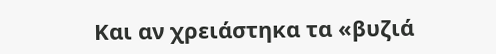Και αν χρειάστηκα τα «βυζιά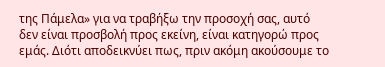της Πάμελα» για να τραβήξω την προσοχή σας, αυτό δεν είναι προσβολή προς εκείνη, είναι κατηγορώ προς εμάς. Διότι αποδεικνύει πως, πριν ακόμη ακούσουμε το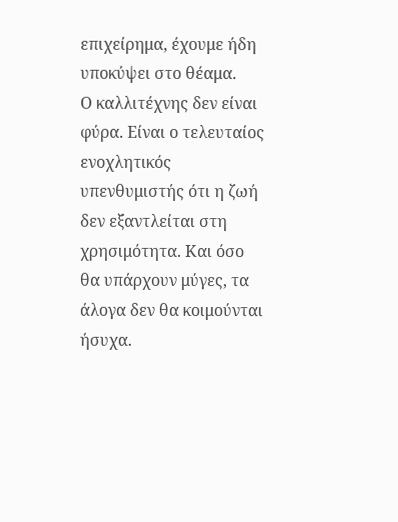επιχείρημα, έχουμε ήδη υποκύψει στο θέαμα.
Ο καλλιτέχνης δεν είναι φύρα. Είναι ο τελευταίος ενοχλητικός υπενθυμιστής ότι η ζωή δεν εξαντλείται στη χρησιμότητα. Και όσο θα υπάρχουν μύγες, τα άλογα δεν θα κοιμούνται ήσυχα.